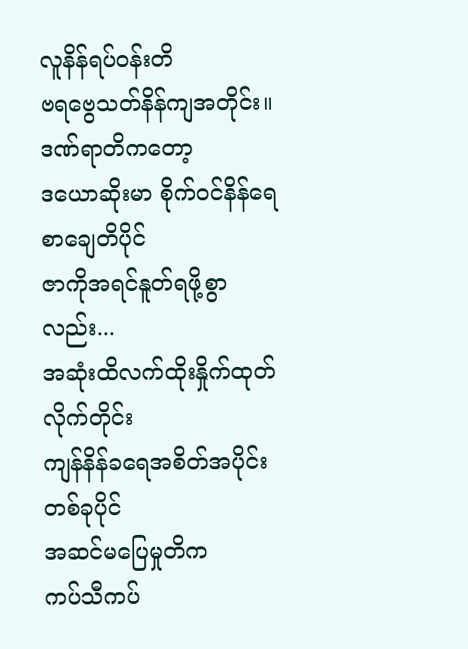လူနိန်ရပ်ဝန်းတိ
ဗရဗွေသတ်နိန်ကျအတိုင်း။
ဒဏ်ရာတိကတော့
ဒယောဆိုးမာ စိုက်ဝင်နိန်ရေ စာချေတိပိုင်
ဇာကိုအရင်နူတ်ရဖို့စွာလည်း...
အဆုံးထိလက်ထိုးနှိုက်ထုတ်လိုက်တိုင်း
ကျန်နိန်ခရေအစိတ်အပိုင်းတစ်ခုပိုင်
အဆင်မပြေမှုတိက
ကပ်သီကပ်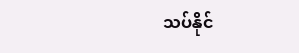သပ်နိုင်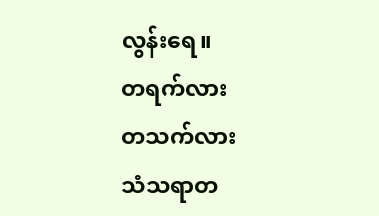လွန်းရေ။
တရက်လား
တသက်လား
သံသရာတ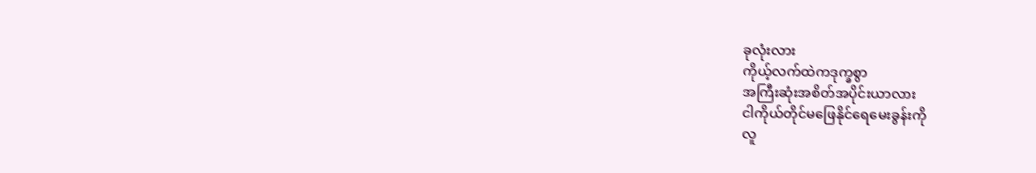ခုလုံးလား
ကိုယ့်လက်ထဲကဒုက္ခစွာ
အကြီးဆုံးအစိတ်အပိုင်းယာလား
ငါကိုယ်တိုင်မဖြေနိုင်ရေမေးခွန်းကို
လူ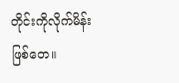တိုင်းကိုလိုက်မိန်းဖြစ်တေ။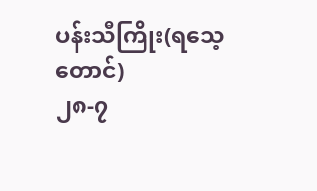ပန်းသီကြိုး(ရသေ့တောင်)
၂၈-၇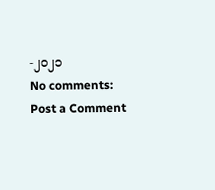-၂၀၂၁
No comments:
Post a Comment